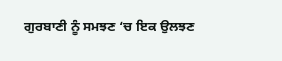ਗੁਰਬਾਣੀ ਨੂੰ ਸਮਝਣ ‘ਚ ਇਕ ਉਲਝਣ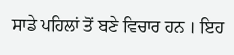ਸਾਡੇ ਪਹਿਲਾਂ ਤੋਂ ਬਣੇ ਵਿਚਾਰ ਹਨ । ਇਹ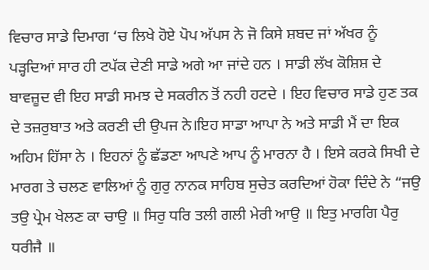ਵਿਚਾਰ ਸਾਡੇ ਦਿਮਾਗ ‘ਚ ਲਿਖੇ ਹੋਏ ਪੋਪ ਅੱਪਸ ਨੇ ਜੋ ਕਿਸੇ ਸ਼ਬਦ ਜਾਂ ਅੱਖਰ ਨੂੰ ਪੜ੍ਹਦਿਆਂ ਸਾਰ ਹੀ ਟਪੱਕ ਦੇਣੀ ਸਾਡੇ ਅਗੇ ਆ ਜਾਂਦੇ ਹਨ । ਸਾਡੀ ਲੱਖ ਕੋਸ਼ਿਸ਼ ਦੇ ਬਾਵਜ਼ੂਦ ਵੀ ਇਹ ਸਾਡੀ ਸਮਝ ਦੇ ਸਕਰੀਨ ਤੋਂ ਨਹੀ ਹਟਦੇ । ਇਹ ਵਿਚਾਰ ਸਾਡੇ ਹੁਣ ਤਕ ਦੇ ਤਜ਼ਰੁਬਾਤ ਅਤੇ ਕਰਣੀ ਦੀ ਉਪਜ ਨੇ।ਇਹ ਸਾਡਾ ਆਪਾ ਨੇ ਅਤੇ ਸਾਡੀ ਮੈਂ ਦਾ ਇਕ ਅਹਿਮ ਹਿੱਸਾ ਨੇ । ਇਹਨਾਂ ਨੂੰ ਛੱਡਣਾ ਆਪਣੇ ਆਪ ਨੂੰ ਮਾਰਨਾ ਹੈ । ਇਸੇ ਕਰਕੇ ਸਿਖੀ ਦੇ ਮਾਰਗ ਤੇ ਚਲਣ ਵਾਲਿਆਂ ਨੂੰ ਗੁਰੁ ਨਾਨਕ ਸਾਹਿਬ ਸੁਚੇਤ ਕਰਦਿਆਂ ਹੋਕਾ ਦਿੰਦੇ ਨੇ “ਜਉ ਤਉ ਪ੍ਰੇਮ ਖੇਲਣ ਕਾ ਚਾਉ ॥ ਸਿਰੁ ਧਰਿ ਤਲੀ ਗਲੀ ਮੇਰੀ ਆਉ ॥ ਇਤੁ ਮਾਰਗਿ ਪੈਰੁ ਧਰੀਜੈ ॥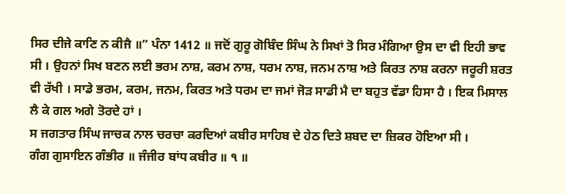ਸਿਰ ਦੀਜੇ ਕਾਣਿ ਨ ਕੀਜੈ ॥” ਪੰਨਾ 1412 ॥ ਜਦੋਂ ਗੁਰੂ ਗੋਬਿੰਦ ਸਿੰਘ ਨੇ ਸਿਖਾਂ ਤੋ ਸਿਰ ਮੰਗਿਆ ਉਸ ਦਾ ਵੀ ਇਹੀ ਭਾਵ ਸੀ । ਉਹਨਾਂ ਸਿਖ ਬਣਨ ਲਈ ਭਰਮ ਨਾਸ਼, ਕਰਮ ਨਾਸ਼, ਧਰਮ ਨਾਸ਼, ਜਨਮ ਨਾਸ਼ ਅਤੇ ਕਿਰਤ ਨਾਸ਼ ਕਰਨਾ ਜਰੂਰੀ ਸ਼ਰਤ ਵੀ ਰੱਖੀ । ਸਾਡੇ ਭਰਮ, ਕਰਮ, ਜਨਮ, ਕਿਰਤ ਅਤੇ ਧਰਮ ਦਾ ਜਮਾਂ ਜੋੜ ਸਾਡੀ ਮੈ ਦਾ ਬਹੁਤ ਵੱਡਾ ਹਿਸਾ ਹੈ । ਇਕ ਮਿਸਾਲ ਲੈ ਕੇ ਗਲ ਅਗੇ ਤੋਰਦੇ ਹਾਂ ।
ਸ ਜਗਤਾਰ ਸਿੰਘ ਜਾਚਕ ਨਾਲ ਚਰਚਾ ਕਰਦਿਆਂ ਕਬੀਰ ਸਾਹਿਬ ਦੇ ਹੇਠ ਦਿਤੇ ਸ਼ਬਦ ਦਾ ਜ਼ਿਕਰ ਹੋਇਆ ਸੀ ।
ਗੰਗ ਗੁਸਾਇਨ ਗੰਭੀਰ ॥ ਜੰਜੀਰ ਬਾਂਧ ਕਬੀਰ ॥ ੧ ॥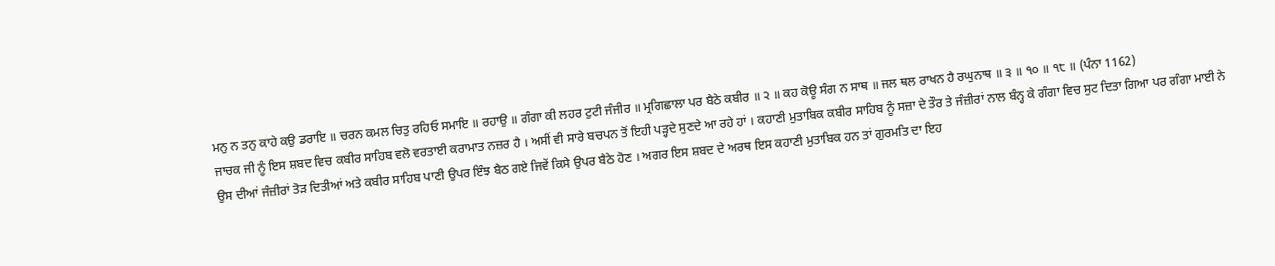ਮਨੁ ਨ ਤਨੁ ਕਾਹੇ ਕਉ ਡਰਾਇ ॥ ਚਰਨ ਕਮਲ ਚਿਤੁ ਰਹਿਓ ਸਮਾਇ ॥ ਰਹਾਉ ॥ ਗੰਗਾ ਕੀ ਲਹਰ ਟੁਟੀ ਜੰਜੀਰ ॥ ਮ੍ਰਗਿਛਾਲਾ ਪਰ ਬੈਠੇ ਕਬੀਰ ॥ ੨ ॥ ਕਹ ਕੋਊ ਸੰਗ ਨ ਸਾਥ ॥ ਜਲ ਥਲ ਰਾਖਨ ਹੈ ਰਘੁਨਾਥ ॥ ੩ ॥ ੧੦ ॥ ੧੮ ॥ (ਪੰਨਾ 1162)
ਜਾਚਕ ਜੀ ਨੂੰ ਇਸ ਸ਼ਬਦ ਵਿਚ ਕਬੀਰ ਸਾਹਿਬ ਵਲੋ ਵਰਤਾਈ ਕਰਾਮਾਤ ਨਜ਼ਰ ਹੈ । ਅਸੀਂ ਵੀ ਸਾਰੇ ਬਚਪਨ ਤੋਂ ਇਹੀ ਪੜ੍ਹਦੇ ਸੁਣਦੇ ਆ ਰਹੇ ਹਾਂ । ਕਹਾਣੀ ਮੁਤਾਬਿਕ ਕਬੀਰ ਸਾਹਿਬ ਨੂੰ ਸਜ਼ਾ ਦੇ ਤੌਰ ਤੇ ਜੰਜ਼ੀਰਾਂ ਨਾਲ ਬੰਨ੍ਹ ਕੇ ਗੰਗਾ ਵਿਚ ਸੁਟ ਦਿਤਾ ਗਿਆ ਪਰ ਗੰਗਾ ਮਾਈ ਨੇ ਉਸ ਦੀਆਂ ਜੰਜ਼ੀਰਾਂ ਤੋੜ ਦਿਤੀਆਂ ਅਤੇ ਕਬੀਰ ਸਾਹਿਬ ਪਾਣੀ ਉਪਰ ਇੰਝ ਬੈਠ ਗਏ ਜਿਵੇਂ ਕਿਸੇ ਉਪਰ ਬੈਠੇ ਹੋਣ । ਅਗਰ ਇਸ ਸ਼ਬਦ ਦੇ ਅਰਥ ਇਸ ਕਹਾਣੀ ਮੁਤਾਬਿਕ ਹਨ ਤਾਂ ਗੁਰਮਤਿ ਦਾ ਇਹ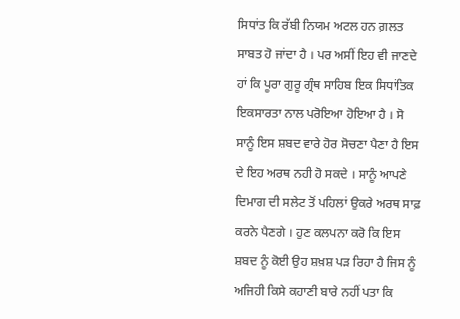ਸਿਧਾਂਤ ਕਿ ਰੱਬੀ ਨਿਯਮ ਅਟਲ ਹਨ ਗ਼ਲਤ ਸਾਬਤ ਹੋ ਜਾਂਦਾ ਹੈ । ਪਰ ਅਸੀਂ ਇਹ ਵੀ ਜਾਣਦੇ ਹਾਂ ਕਿ ਪੂਰਾ ਗੁਰੂ ਗ੍ਰੰਥ ਸਾਹਿਬ ਇਕ ਸਿਧਾਂਤਿਕ ਇਕਸਾਰਤਾ ਨਾਲ ਪਰੋਇਆ ਹੋਇਆ ਹੈ । ਸੋ ਸਾਨੂੰ ਇਸ ਸ਼ਬਦ ਵਾਰੇ ਹੋਰ ਸੋਚਣਾ ਪੈਣਾ ਹੈ ਇਸ ਦੇ ਇਹ ਅਰਥ ਨਹੀ ਹੋ ਸਕਦੇ । ਸਾਨੂੰ ਆਪਣੇ ਦਿਮਾਗ ਦੀ ਸਲੇਟ ਤੋਂ ਪਹਿਲਾਂ ਉਕਰੇ ਅਰਥ ਸਾਫ਼ ਕਰਨੇ ਪੈਣਗੇ । ਹੁਣ ਕਲਪਨਾ ਕਰੋ ਕਿ ਇਸ ਸ਼ਬਦ ਨੂੰ ਕੋਈ ਉਹ ਸ਼ਖ਼ਸ਼ ਪੜ ਰਿਹਾ ਹੈ ਜਿਸ ਨੂੰ ਅਜਿਹੀ ਕਿਸੇ ਕਹਾਣੀ ਬਾਰੇ ਨਹੀਂ ਪਤਾ ਕਿ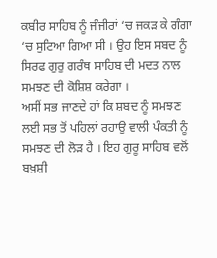ਕਬੀਰ ਸਾਹਿਬ ਨੂੰ ਜੰਜੀਰਾਂ ‘ਚ ਜਕੜ ਕੇ ਗੰਗਾ ‘ਚ ਸੁਟਿਆ ਗਿਆ ਸੀ । ਉਹ ਇਸ ਸਬਦ ਨੂੰ ਸਿਰਫ ਗੁਰੁ ਗਰੰਥ ਸਾਹਿਬ ਦੀ ਮਦਤ ਨਾਲ ਸਮਝਣ ਦੀ ਕੋਸ਼ਿਸ਼ ਕਰੇਗਾ ।
ਅਸੀਂ ਸਭ ਜਾਣਦੇ ਹਾਂ ਕਿ ਸ਼ਬਦ ਨੂੰ ਸਮਝਣ ਲਈ ਸਭ ਤੋਂ ਪਹਿਲਾਂ ਰਹਾਉ ਵਾਲੀ ਪੰਕਤੀ ਨੂੰ ਸਮਝਣ ਦੀ ਲੋੜ ਹੈ । ਇਹ ਗੁਰੂ ਸਾਹਿਬ ਵਲੋਂ ਬਖ਼ਸ਼ੀ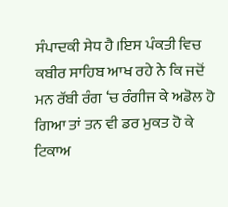ਸੰਪਾਦਕੀ ਸੇਧ ਹੈ।ਇਸ ਪੰਕਤੀ ਵਿਚ ਕਬੀਰ ਸਾਹਿਬ ਆਖ ਰਹੇ ਨੇ ਕਿ ਜਦੋਂ ਮਨ ਰੱਬੀ ਰੰਗ ‘ਚ ਰੰਗੀਜ ਕੇ ਅਡੋਲ ਹੋ ਗਿਆ ਤਾਂ ਤਨ ਵੀ ਡਰ ਮੁਕਤ ਹੋ ਕੇ ਟਿਕਾਅ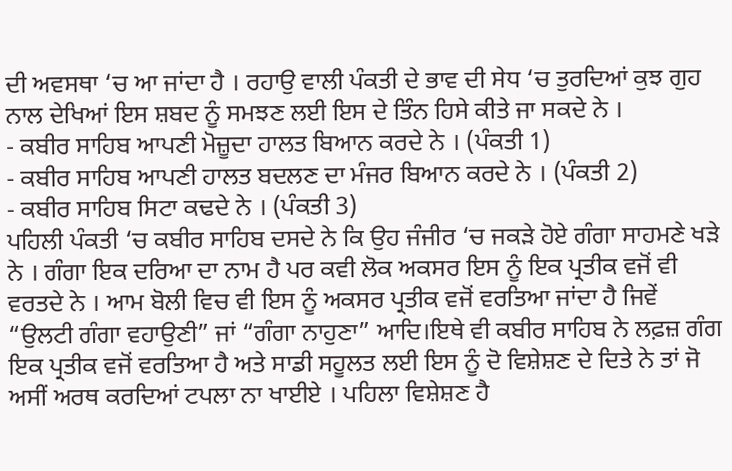ਦੀ ਅਵਸਥਾ ‘ਚ ਆ ਜਾਂਦਾ ਹੈ । ਰਹਾਉ ਵਾਲੀ ਪੰਕਤੀ ਦੇ ਭਾਵ ਦੀ ਸੇਧ ‘ਚ ਤੁਰਦਿਆਂ ਕੁਝ ਗੁਹ ਨਾਲ ਦੇਖਿਆਂ ਇਸ ਸ਼ਬਦ ਨੂੰ ਸਮਝਣ ਲਈ ਇਸ ਦੇ ਤਿੰਨ ਹਿਸੇ ਕੀਤੇ ਜਾ ਸਕਦੇ ਨੇ ।
- ਕਬੀਰ ਸਾਹਿਬ ਆਪਣੀ ਮੋਜ਼ੂਦਾ ਹਾਲਤ ਬਿਆਨ ਕਰਦੇ ਨੇ । (ਪੰਕਤੀ 1)
- ਕਬੀਰ ਸਾਹਿਬ ਆਪਣੀ ਹਾਲਤ ਬਦਲਣ ਦਾ ਮੰਜਰ ਬਿਆਨ ਕਰਦੇ ਨੇ । (ਪੰਕਤੀ 2)
- ਕਬੀਰ ਸਾਹਿਬ ਸਿਟਾ ਕਢਦੇ ਨੇ । (ਪੰਕਤੀ 3)
ਪਹਿਲੀ ਪੰਕਤੀ ‘ਚ ਕਬੀਰ ਸਾਹਿਬ ਦਸਦੇ ਨੇ ਕਿ ਉਹ ਜੰਜੀਰ ‘ਚ ਜਕੜੇ ਹੋਏ ਗੰਗਾ ਸਾਹਮਣੇ ਖੜੇ ਨੇ । ਗੰਗਾ ਇਕ ਦਰਿਆ ਦਾ ਨਾਮ ਹੈ ਪਰ ਕਵੀ ਲੋਕ ਅਕਸਰ ਇਸ ਨੂੰ ਇਕ ਪ੍ਰਤੀਕ ਵਜੋਂ ਵੀ ਵਰਤਦੇ ਨੇ । ਆਮ ਬੋਲੀ ਵਿਚ ਵੀ ਇਸ ਨੂੰ ਅਕਸਰ ਪ੍ਰਤੀਕ ਵਜੋਂ ਵਰਤਿਆ ਜਾਂਦਾ ਹੈ ਜਿਵੇਂ “ਉਲਟੀ ਗੰਗਾ ਵਹਾਉਣੀ” ਜਾਂ “ਗੰਗਾ ਨਾਹੁਣਾ” ਆਦਿ।ਇਥੇ ਵੀ ਕਬੀਰ ਸਾਹਿਬ ਨੇ ਲਫ਼ਜ਼ ਗੰਗ ਇਕ ਪ੍ਰਤੀਕ ਵਜੋਂ ਵਰਤਿਆ ਹੈ ਅਤੇ ਸਾਡੀ ਸਹੂਲਤ ਲਈ ਇਸ ਨੂੰ ਦੋ ਵਿਸ਼ੇਸ਼ਣ ਦੇ ਦਿਤੇ ਨੇ ਤਾਂ ਜੋ ਅਸੀਂ ਅਰਥ ਕਰਦਿਆਂ ਟਪਲਾ ਨਾ ਖਾਈਏ । ਪਹਿਲਾ ਵਿਸ਼ੇਸ਼ਣ ਹੈ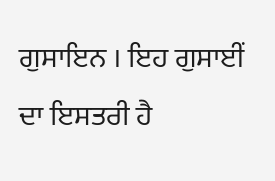ਗੁਸਾਇਨ । ਇਹ ਗੁਸਾਈਂ ਦਾ ਇਸਤਰੀ ਹੈ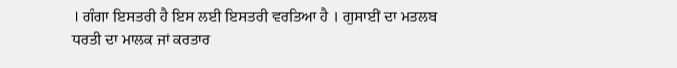। ਗੰਗਾ ਇਸਤਰੀ ਹੈ ਇਸ ਲਈ ਇਸਤਰੀ ਵਰਤਿਆ ਹੈ । ਗੁਸਾਈਂ ਦਾ ਮਤਲਬ ਧਰਤੀ ਦਾ ਮਾਲਕ ਜਾਂ ਕਰਤਾਰ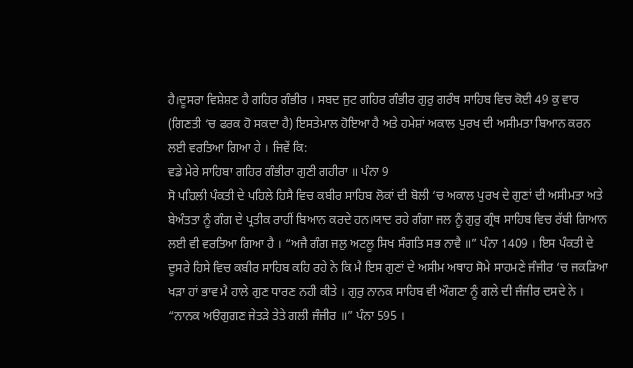ਹੈ।ਦੂਸਰਾ ਵਿਸ਼ੇਸ਼ਣ ਹੈ ਗਹਿਰ ਗੰਭੀਰ । ਸਬਦ ਜੁਟ ਗਹਿਰ ਗੰਭੀਰ ਗੁਰੁ ਗਰੰਥ ਸਾਹਿਬ ਵਿਚ ਕੋਈ 49 ਕੁ ਵਾਰ (ਗਿਣਤੀ ‘ਚ ਫਰਕ ਹੋ ਸਕਦਾ ਹੈ) ਇਸਤੇਮਾਲ ਹੋਇਆ ਹੈ ਅਤੇ ਹਮੇਸ਼ਾਂ ਅਕਾਲ ਪੁਰਖ ਦੀ ਅਸੀਮਤਾ ਬਿਆਨ ਕਰਨ ਲਈ ਵਰਤਿਆ ਗਿਆ ਹੇ । ਜਿਵੇਂ ਕਿ:
ਵਡੇ ਮੇਰੇ ਸਾਹਿਬਾ ਗਹਿਰ ਗੰਭੀਰਾ ਗੁਣੀ ਗਹੀਰਾ ॥ ਪੰਨਾ 9
ਸੋ ਪਹਿਲੀ ਪੰਕਤੀ ਦੇ ਪਹਿਲੇ ਹਿਸੈ ਵਿਚ ਕਬੀਰ ਸਾਹਿਬ ਲੋਕਾਂ ਦੀ ਬੋਲੀ ‘ਚ ਅਕਾਲ ਪੁਰਖ ਦੇ ਗੁਣਾਂ ਦੀ ਅਸੀਮਤਾ ਅਤੇ ਬੇਅੰਤਤਾ ਨੂੰ ਗੰਗ ਦੇ ਪ੍ਰਤੀਕ ਰਾਹੀਂ ਬਿਆਨ ਕਰਦੇ ਹਨ।ਯਾਦ ਰਹੇ ਗੰਗਾ ਜਲ ਨੂੰ ਗੁਰੁ ਗ੍ਰੰਥ ਸਾਹਿਬ ਵਿਚ ਰੱਬੀ ਗਿਆਨ ਲਈ ਵੀ ਵਰਤਿਆ ਗਿਆ ਹੈ । “ਅਜੈ ਗੰਗ ਜਲੁ ਅਟਲੂ ਸਿਖ ਸੰਗਤਿ ਸਭ ਨਾਵੈ ॥” ਪੰਨਾ 1409 । ਇਸ ਪੰਕਤੀ ਦੇ ਦੂਸਰੇ ਹਿਸੇ ਵਿਚ ਕਬੀਰ ਸਾਹਿਬ ਕਹਿ ਰਹੇ ਨੇ ਕਿ ਮੈ ਇਸ ਗੁਣਾਂ ਦੇ ਅਸੀਮ ਅਥਾਹ ਸੋਮੇ ਸਾਹਮਣੇ ਜੰਜੀਰ ‘ਚ ਜਕੜਿਆ ਖੜਾ ਹਾਂ ਭਾਵ ਮੈ ਹਾਲੇ ਗੁਣ ਧਾਰਣ ਨਹੀ ਕੀਤੇ । ਗੁਰੁ ਨਾਨਕ ਸਾਹਿਬ ਵੀ ਔਗਣਾ ਨੂੰ ਗਲੇ ਦੀ ਜੰਜੀਰ ਦਸਦੇ ਨੇ । “ਨਾਨਕ ਅੳਗੁਗਣ ਜੇਤੜੇ ਤੇਤੇ ਗਲੀ ਜੰਜੀਰ ॥” ਪੰਨਾ 595 ।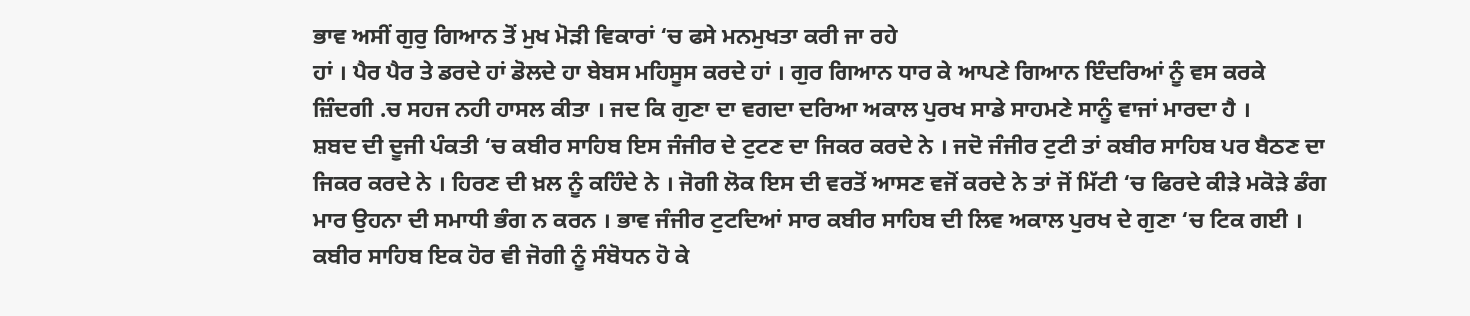ਭਾਵ ਅਸੀਂ ਗੁਰੁ ਗਿਆਨ ਤੋਂ ਮੁਖ ਮੋੜੀ ਵਿਕਾਰਾਂ ‘ਚ ਫਸੇ ਮਨਮੁਖਤਾ ਕਰੀ ਜਾ ਰਹੇ
ਹਾਂ । ਪੈਰ ਪੈਰ ਤੇ ਡਰਦੇ ਹਾਂ ਡੋਲਦੇ ਹਾ ਬੇਬਸ ਮਹਿਸੂਸ ਕਰਦੇ ਹਾਂ । ਗੁਰ ਗਿਆਨ ਧਾਰ ਕੇ ਆਪਣੇ ਗਿਆਨ ਇੰਦਰਿਆਂ ਨੂੰ ਵਸ ਕਰਕੇ ਜ਼ਿੰਦਗੀ .ਚ ਸਹਜ ਨਹੀ ਹਾਸਲ ਕੀਤਾ । ਜਦ ਕਿ ਗੁਣਾ ਦਾ ਵਗਦਾ ਦਰਿਆ ਅਕਾਲ ਪੁਰਖ ਸਾਡੇ ਸਾਹਮਣੇ ਸਾਨੂੰ ਵਾਜਾਂ ਮਾਰਦਾ ਹੈ ।
ਸ਼ਬਦ ਦੀ ਦੂਜੀ ਪੰਕਤੀ ‘ਚ ਕਬੀਰ ਸਾਹਿਬ ਇਸ ਜੰਜੀਰ ਦੇ ਟੁਟਣ ਦਾ ਜਿਕਰ ਕਰਦੇ ਨੇ । ਜਦੋ ਜੰਜੀਰ ਟੁਟੀ ਤਾਂ ਕਬੀਰ ਸਾਹਿਬ ਪਰ ਬੈਠਣ ਦਾ ਜਿਕਰ ਕਰਦੇ ਨੇ । ਹਿਰਣ ਦੀ ਖ਼ਲ ਨੂੰ ਕਹਿੰਦੇ ਨੇ । ਜੋਗੀ ਲੋਕ ਇਸ ਦੀ ਵਰਤੋਂ ਆਸਣ ਵਜੋਂ ਕਰਦੇ ਨੇ ਤਾਂ ਜੋਂ ਮਿੱਟੀ ‘ਚ ਫਿਰਦੇ ਕੀੜੇ ਮਕੋੜੇ ਡੰਗ ਮਾਰ ਉਹਨਾ ਦੀ ਸਮਾਧੀ ਭੰਗ ਨ ਕਰਨ । ਭਾਵ ਜੰਜੀਰ ਟੁਟਦਿਆਂ ਸਾਰ ਕਬੀਰ ਸਾਹਿਬ ਦੀ ਲਿਵ ਅਕਾਲ ਪੁਰਖ ਦੇ ਗੁਣਾ ‘ਚ ਟਿਕ ਗਈ । ਕਬੀਰ ਸਾਹਿਬ ਇਕ ਹੋਰ ਵੀ ਜੋਗੀ ਨੂੰ ਸੰਬੋਧਨ ਹੋ ਕੇ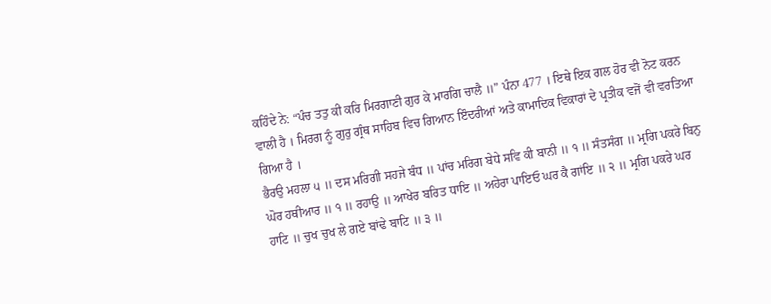ਕਹਿੰਦੇ ਨੇ: “ਪੰਚ ਤਤੁ ਕੀ ਕਰਿ ਮਿਰਗਾਣੀ ਗੁਰ ਕੇ ਮਾਰਗਿ ਚਾਲੈ ॥” ਪੰਨਾ 477 । ਇਥੇ ਇਕ ਗਲ ਹੋਰ ਵੀ ਨੋਟ ਕਰਨ ਵਾਲੀ ਹੈ । ਮਿਰਗ ਨੂੰ ਗੁਰੁ ਗ੍ਰੰਥ ਸਾਹਿਬ ਵਿਚ ਗਿਆਨ ਇੰਦਰੀਆਂ ਅਤੇ ਕਾਮਾਦਿਕ ਵਿਕਾਰਾਂ ਦੇ ਪ੍ਰਤੀਕ ਵਜੋਂ ਵੀ ਵਰਤਿਆ ਗਿਆ ਹੈ ।
ਭੈਰਉ ਮਹਲਾ ੫ ॥ ਦਸ ਮਰਿਗੀ ਸਹਜੇ ਬੰਧ ॥ ਪਾਂਚ ਮਰਿਗ ਬੇਧੇ ਸਵਿ ਕੀ ਬਾਨੀ ॥ ੧ ॥ ਸੰਤਸੰਗ ॥ ਮ੍ਰਗਿ ਪਕਰੇ ਬਿਨੁ ਘੋਰ ਹਥੀਆਰ ॥ ੧ ॥ ਰਹਾਉ ॥ ਆਖੇਰ ਬਰਿਤ ਧਾਇ ॥ ਅਹੇਰਾ ਪਾਇਓ ਘਰ ਕੈ ਗਾਂਇ ॥ ੨ ॥ ਮ੍ਰਗਿ ਪਕਰੇ ਘਰ ਹਾਟਿ ॥ ਚੁਖ ਚੁਖ ਲੇ ਗਏ ਬਾਂਢੇ ਬਾਟਿ ॥ ੩ ॥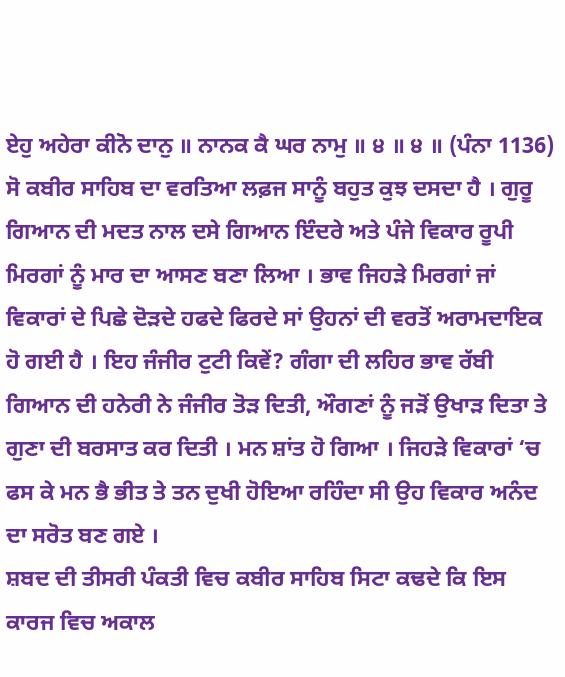ਏਹੁ ਅਹੇਰਾ ਕੀਨੋ ਦਾਨੁ ॥ ਨਾਨਕ ਕੈ ਘਰ ਨਾਮੁ ॥ ੪ ॥ ੪ ॥ (ਪੰਨਾ 1136)
ਸੋ ਕਬੀਰ ਸਾਹਿਬ ਦਾ ਵਰਤਿਆ ਲਫ਼ਜ ਸਾਨੂੰ ਬਹੁਤ ਕੁਝ ਦਸਦਾ ਹੈ । ਗੁਰੂ ਗਿਆਨ ਦੀ ਮਦਤ ਨਾਲ ਦਸੇ ਗਿਆਨ ਇੰਦਰੇ ਅਤੇ ਪੰਜੇ ਵਿਕਾਰ ਰੂਪੀ ਮਿਰਗਾਂ ਨੂੰ ਮਾਰ ਦਾ ਆਸਣ ਬਣਾ ਲਿਆ । ਭਾਵ ਜਿਹੜੇ ਮਿਰਗਾਂ ਜਾਂ ਵਿਕਾਰਾਂ ਦੇ ਪਿਛੇ ਦੋੜਦੇ ਹਫਦੇ ਫਿਰਦੇ ਸਾਂ ਉਹਨਾਂ ਦੀ ਵਰਤੋਂ ਅਰਾਮਦਾਇਕ ਹੋ ਗਈ ਹੈ । ਇਹ ਜੰਜੀਰ ਟੁਟੀ ਕਿਵੇਂ? ਗੰਗਾ ਦੀ ਲਹਿਰ ਭਾਵ ਰੱਬੀ ਗਿਆਨ ਦੀ ਹਨੇਰੀ ਨੇ ਜੰਜੀਰ ਤੋੜ ਦਿਤੀ, ਔਗਣਾਂ ਨੂੰ ਜੜੋਂ ਉਖਾੜ ਦਿਤਾ ਤੇ ਗੁਣਾ ਦੀ ਬਰਸਾਤ ਕਰ ਦਿਤੀ । ਮਨ ਸ਼ਾਂਤ ਹੋ ਗਿਆ । ਜਿਹੜੇ ਵਿਕਾਰਾਂ ‘ਚ ਫਸ ਕੇ ਮਨ ਭੈ ਭੀਤ ਤੇ ਤਨ ਦੁਖੀ ਹੋਇਆ ਰਹਿੰਦਾ ਸੀ ਉਹ ਵਿਕਾਰ ਅਨੰਦ ਦਾ ਸਰੋਤ ਬਣ ਗਏ ।
ਸ਼ਬਦ ਦੀ ਤੀਸਰੀ ਪੰਕਤੀ ਵਿਚ ਕਬੀਰ ਸਾਹਿਬ ਸਿਟਾ ਕਢਦੇ ਕਿ ਇਸ ਕਾਰਜ ਵਿਚ ਅਕਾਲ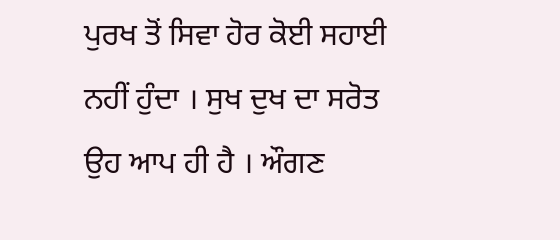ਪੁਰਖ ਤੋਂ ਸਿਵਾ ਹੋਰ ਕੋਈ ਸਹਾਈ ਨਹੀਂ ਹੁੰਦਾ । ਸੁਖ ਦੁਖ ਦਾ ਸਰੋਤ ਉਹ ਆਪ ਹੀ ਹੈ । ਔਗਣ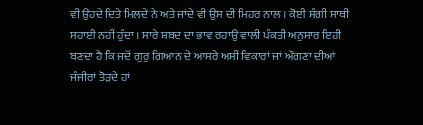ਵੀ ਉਹਦੇ ਦਿਤੇ ਮਿਲਦੇ ਨੇ ਅਤੇ ਜਾਂਦੇ ਵੀ ਉਸ ਦੀ ਮਿਹਰ ਨਾਲ । ਕੋਈ ਸੰਗੀ ਸਾਥੀ ਸਹਾਈ ਨਹੀਂ ਹੁੰਦਾ । ਸਾਰੇ ਸ਼ਬਦ ਦਾ ਭਾਵ ਰਹਾਉ ਵਾਲੀ ਪੰਕਤੀ ਅਨੁਸਾਰ ਇਹੀ ਬਣਦਾ ਹੈ ਕਿ ਜਦੋਂ ਗੁਰੁ ਗਿਆਨ ਦੇ ਆਸਰੇ ਅਸੀਂ ਵਿਕਾਰਾਂ ਜਾਂ ਔਗਣਾ ਦੀਆਂ ਜੰਜੀਰਾਂ ਤੋੜਦੇ ਹਾਂ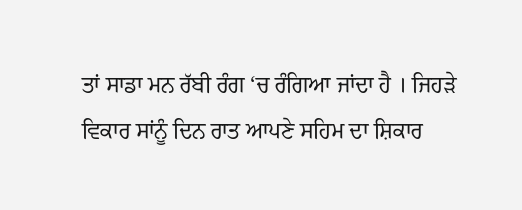ਤਾਂ ਸਾਡਾ ਮਨ ਰੱਬੀ ਰੰਗ ‘ਚ ਰੰਗਿਆ ਜਾਂਦਾ ਹੈ । ਜਿਹੜੇ ਵਿਕਾਰ ਸਾਂਨੂੰ ਦਿਨ ਰਾਤ ਆਪਣੇ ਸਹਿਮ ਦਾ ਸ਼ਿਕਾਰ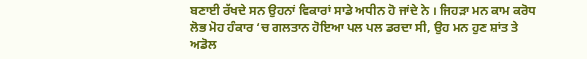ਬਣਾਈ ਰੱਖਦੇ ਸਨ ਉਹਨਾਂ ਵਿਕਾਰਾਂ ਸਾਡੇ ਅਧੀਨ ਹੋ ਜਾਂਦੇ ਨੇ । ਜਿਹੜਾ ਮਨ ਕਾਮ ਕਰੋਧ ਲੋਭ ਮੋਹ ਹੰਕਾਰ ‘ਚ ਗਲਤਾਨ ਹੋਇਆ ਪਲ ਪਲ ਡਰਦਾ ਸੀ, ਉਹ ਮਨ ਹੁਣ ਸ਼ਾਂਤ ਤੇ ਅਡੋਲ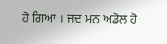ਹੋ ਗਿਆ । ਜਦ ਮਨ ਅਡੋਲ ਹੋ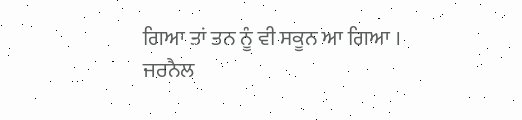ਗਿਆ ਤਾਂ ਤਨ ਨੂੰ ਵੀ ਸਕੂਨ ਆ ਗਿਆ ।
ਜਰਨੈਲ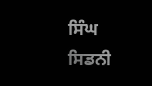ਸਿੰਘ
ਸਿਡਨੀ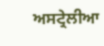ਅਸਟ੍ਰੇਲੀਆ